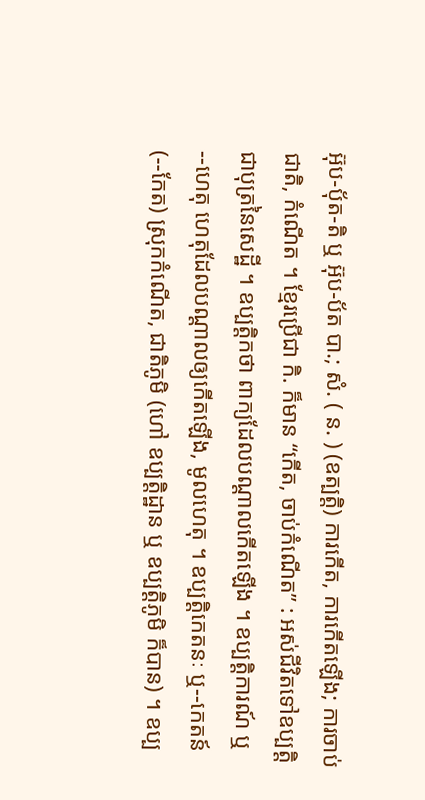អ៊ុប-បុ័ត-តិ ឬ អ៊ុប-ប័ត បា.; សំ. ( ន. ) (ឧត្បត្តិ) ការកើត, ការកើតឡើង; ការចាប់ជាតិ, កំណើត ។ ខ្មែរប្រើជា កិ. ក៏មាន “កើត, ចាប់កំណើត” : អស់ជីវិតទៅឧប្បត្តិជាបុត្រនៃសេដ្ឋី ។ ឧប្បត្តិកថា ពាក្យដែលបណ្តាលកើតឡើង ។ ឧប្បត្តិការណ៍ ឬ--ហេតុ ហេតុដែលបណ្តាលឲ្យកើតឡើង, មូលហេតុ ។ ឧប្បត្តិកេតនៈ ឬ--កេតន៍ (--កែត) ស្រុកកំណើត, ជាតិភូមិ (ហៅ ឧប្បត្តិដ្ឋាន ឬ ឧប្បត្តិភូមិ ក៏បាន) ។ ឧប្ប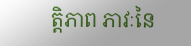ត្តិភាព ភាវៈនៃ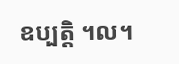ឧប្បត្តិ ។ល។